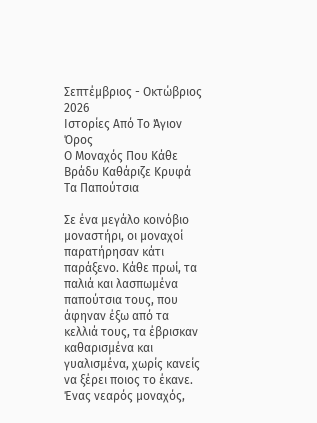Σεπτέμβριος - Οκτώβριος 2026
Ιστορίες Από Το Άγιον Όρος
Ο Μοναχός Που Κάθε Βράδυ Καθάριζε Κρυφά Τα Παπούτσια

Σε ένα μεγάλο κοινόβιο μοναστήρι, οι μοναχοί παρατήρησαν κάτι παράξενο. Κάθε πρωί, τα παλιά και λασπωμένα παπούτσια τους, που άφηναν έξω από τα κελλιά τους, τα έβρισκαν καθαρισμένα και γυαλισμένα, χωρίς κανείς να ξέρει ποιος το έκανε.
Ένας νεαρός μοναχός,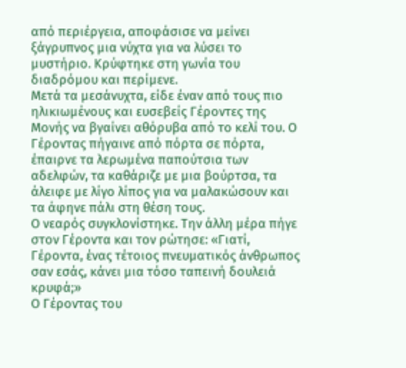από περιέργεια, αποφάσισε να μείνει ξάγρυπνος μια νύχτα για να λύσει το μυστήριο. Κρύφτηκε στη γωνία του διαδρόμου και περίμενε.
Μετά τα μεσάνυχτα, είδε έναν από τους πιο ηλικιωμένους και ευσεβείς Γέροντες της Μονής να βγαίνει αθόρυβα από το κελί του. Ο Γέροντας πήγαινε από πόρτα σε πόρτα, έπαιρνε τα λερωμένα παπούτσια των αδελφών, τα καθάριζε με μια βούρτσα, τα άλειφε με λίγο λίπος για να μαλακώσουν και τα άφηνε πάλι στη θέση τους.
Ο νεαρός συγκλονίστηκε. Την άλλη μέρα πήγε στον Γέροντα και τον ρώτησε: «Γιατί, Γέροντα, ένας τέτοιος πνευματικός άνθρωπος σαν εσάς, κάνει μια τόσο ταπεινή δουλειά κρυφά;»
Ο Γέροντας του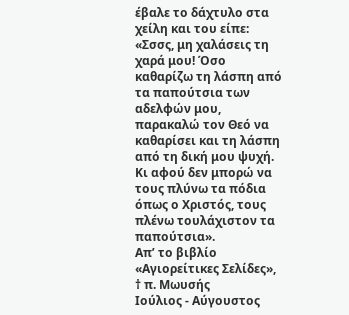έβαλε το δάχτυλο στα χείλη και του είπε:
«Σσσς, μη χαλάσεις τη χαρά μου! Όσο καθαρίζω τη λάσπη από τα παπούτσια των αδελφών μου, παρακαλώ τον Θεό να καθαρίσει και τη λάσπη από τη δική μου ψυχή. Κι αφού δεν μπορώ να τους πλύνω τα πόδια όπως ο Χριστός, τους πλένω τουλάχιστον τα παπούτσια».
Απ’ το βιβλίο «Αγιορείτικες Σελίδες», † π. Μωυσής
Ιούλιος - Αύγουστος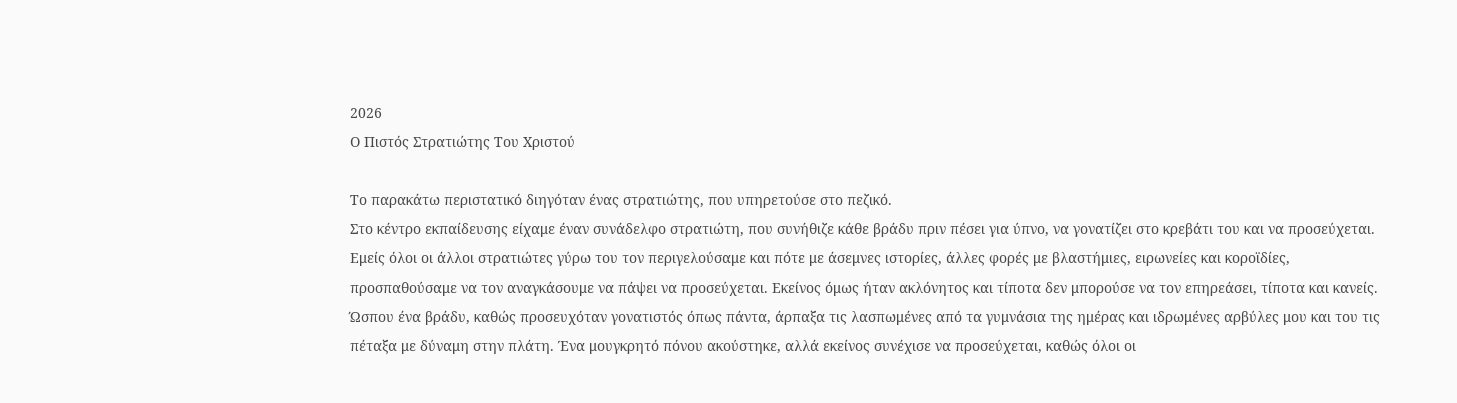2026
Ο Πιστός Στρατιώτης Του Χριστού

Το παρακάτω περιστατικό διηγόταν ένας στρατιώτης, που υπηρετούσε στο πεζικό.
Στο κέντρο εκπαίδευσης είχαμε έναν συνάδελφο στρατιώτη, που συνήθιζε κάθε βράδυ πριν πέσει για ύπνο, να γονατίζει στο κρεβάτι του και να προσεύχεται.
Εμείς όλοι οι άλλοι στρατιώτες γύρω του τον περιγελούσαμε και πότε με άσεμνες ιστορίες, άλλες φορές με βλαστήμιες, ειρωνείες και κοροϊδίες, προσπαθούσαμε να τον αναγκάσουμε να πάψει να προσεύχεται. Εκείνος όμως ήταν ακλόνητος και τίποτα δεν μπορούσε να τον επηρεάσει, τίποτα και κανείς.
Ώσπου ένα βράδυ, καθώς προσευχόταν γονατιστός όπως πάντα, άρπαξα τις λασπωμένες από τα γυμνάσια της ημέρας και ιδρωμένες αρβύλες μου και του τις πέταξα με δύναμη στην πλάτη. Ένα μουγκρητό πόνου ακούστηκε, αλλά εκείνος συνέχισε να προσεύχεται, καθώς όλοι οι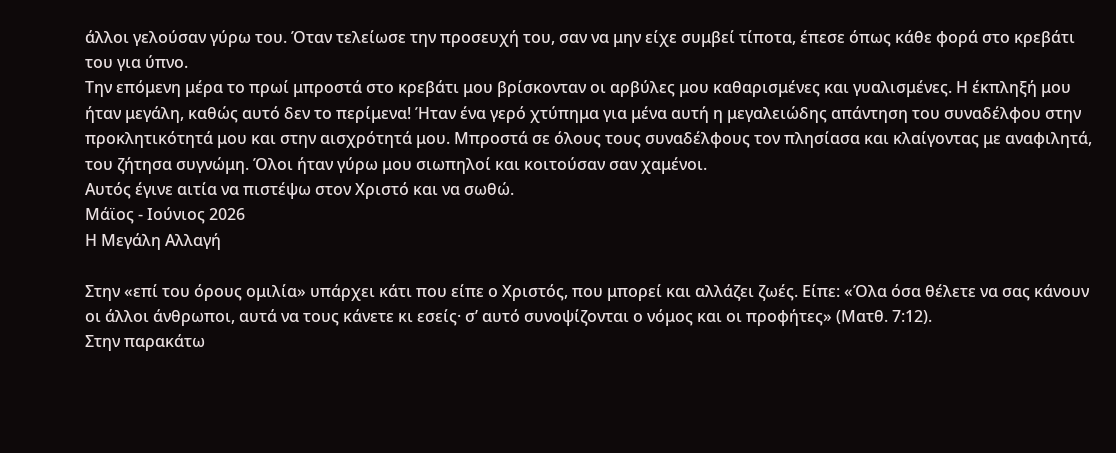άλλοι γελούσαν γύρω του. Όταν τελείωσε την προσευχή του, σαν να μην είχε συμβεί τίποτα, έπεσε όπως κάθε φορά στο κρεβάτι του για ύπνο.
Την επόμενη μέρα το πρωί μπροστά στο κρεβάτι μου βρίσκονταν οι αρβύλες μου καθαρισμένες και γυαλισμένες. Η έκπληξή μου ήταν μεγάλη, καθώς αυτό δεν το περίμενα! Ήταν ένα γερό χτύπημα για μένα αυτή η μεγαλειώδης απάντηση του συναδέλφου στην προκλητικότητά μου και στην αισχρότητά μου. Μπροστά σε όλους τους συναδέλφους τον πλησίασα και κλαίγοντας με αναφιλητά, του ζήτησα συγνώμη. Όλοι ήταν γύρω μου σιωπηλοί και κοιτούσαν σαν χαμένοι.
Αυτός έγινε αιτία να πιστέψω στον Χριστό και να σωθώ.
Μάϊος - Ιούνιος 2026
Η Μεγάλη Αλλαγή

Στην «επί του όρους ομιλία» υπάρχει κάτι που είπε ο Χριστός, που μπορεί και αλλάζει ζωές. Είπε: «Όλα όσα θέλετε να σας κάνουν οι άλλοι άνθρωποι, αυτά να τους κάνετε κι εσείς· σ’ αυτό συνοψίζονται ο νόμος και οι προφήτες» (Ματθ. 7:12).
Στην παρακάτω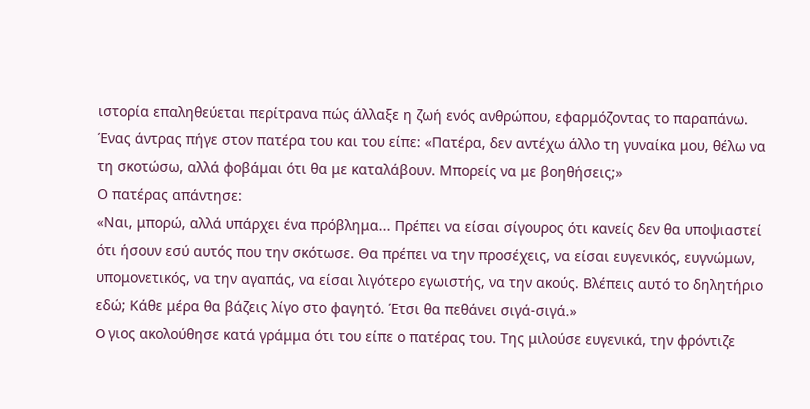ιστορία επαληθεύεται περίτρανα πώς άλλαξε η ζωή ενός ανθρώπου, εφαρμόζοντας το παραπάνω.
Ένας άντρας πήγε στον πατέρα του και του είπε: «Πατέρα, δεν αντέχω άλλο τη γυναίκα μου, θέλω να τη σκοτώσω, αλλά φοβάμαι ότι θα με καταλάβουν. Μπορείς να με βοηθήσεις;»
Ο πατέρας απάντησε:
«Ναι, μπορώ, αλλά υπάρχει ένα πρόβλημα... Πρέπει να είσαι σίγουρος ότι κανείς δεν θα υποψιαστεί ότι ήσουν εσύ αυτός που την σκότωσε. Θα πρέπει να την προσέχεις, να είσαι ευγενικός, ευγνώμων, υπομονετικός, να την αγαπάς, να είσαι λιγότερο εγωιστής, να την ακούς. Βλέπεις αυτό το δηλητήριο εδώ; Κάθε μέρα θα βάζεις λίγο στο φαγητό. Έτσι θα πεθάνει σιγά-σιγά.»
O γιος ακολούθησε κατά γράμμα ότι του είπε ο πατέρας του. Της μιλούσε ευγενικά, την φρόντιζε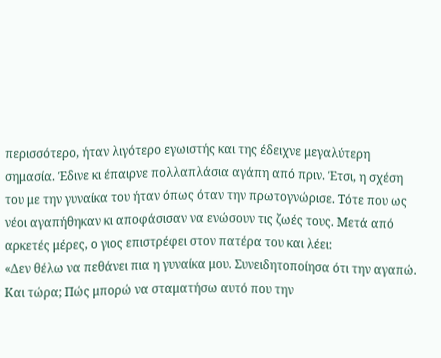περισσότερο, ήταν λιγότερο εγωιστής και της έδειχνε μεγαλύτερη σημασία. Έδινε κι έπαιρνε πολλαπλάσια αγάπη από πριν. Έτσι, η σχέση του με την γυναίκα του ήταν όπως όταν την πρωτογνώρισε. Τότε που ως νέοι αγαπήθηκαν κι αποφάσισαν να ενώσουν τις ζωές τους. Μετά από αρκετές μέρες, ο γιος επιστρέφει στον πατέρα του και λέει:
«Δεν θέλω να πεθάνει πια η γυναίκα μου. Συνειδητοποίησα ότι την αγαπώ. Και τώρα; Πώς μπορώ να σταματήσω αυτό που την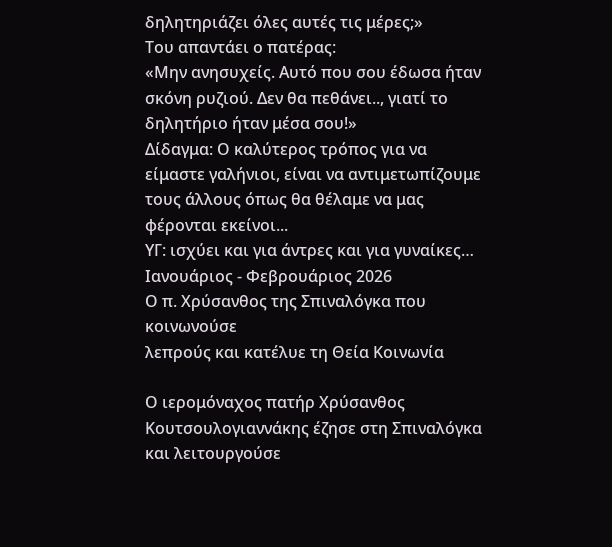δηλητηριάζει όλες αυτές τις μέρες;»
Του απαντάει ο πατέρας:
«Μην ανησυχείς. Αυτό που σου έδωσα ήταν σκόνη ρυζιού. Δεν θα πεθάνει.., γιατί το δηλητήριο ήταν μέσα σου!»
Δίδαγμα: Ο καλύτερος τρόπος για να είμαστε γαλήνιοι, είναι να αντιμετωπίζουμε τους άλλους όπως θα θέλαμε να μας φέρονται εκείνοι...
ΥΓ: ισχύει και για άντρες και για γυναίκες…
Ιανουάριος - Φεβρουάριος 2026
Ο π. Χρύσανθος της Σπιναλόγκα που κοινωνούσε
λεπρούς και κατέλυε τη Θεία Κοινωνία

Ο ιερομόναχος πατήρ Χρύσανθος Κουτσουλογιαννάκης έζησε στη Σπιναλόγκα και λειτουργούσε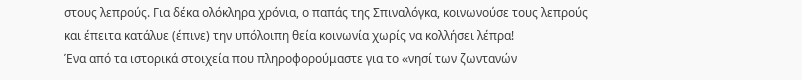στους λεπρούς. Για δέκα ολόκληρα χρόνια, ο παπάς της Σπιναλόγκα, κοινωνούσε τους λεπρούς και έπειτα κατάλυε (έπινε) την υπόλοιπη θεία κοινωνία χωρίς να κολλήσει λέπρα!
Ένα από τα ιστορικά στοιχεία που πληροφορούμαστε για το «νησί των ζωντανών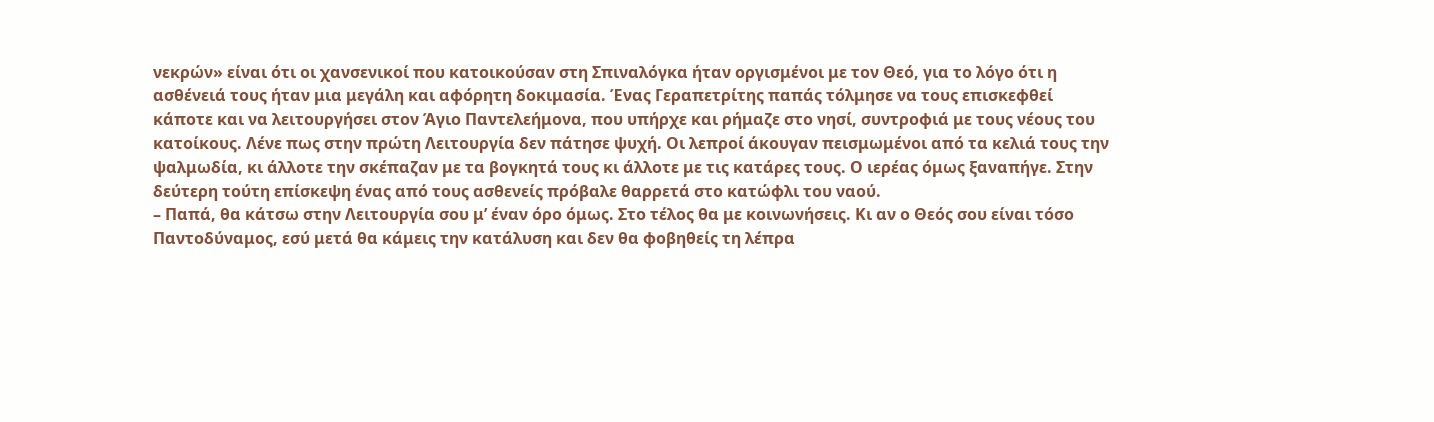νεκρών» είναι ότι οι χανσενικοί που κατοικούσαν στη Σπιναλόγκα ήταν οργισμένοι με τον Θεό, για το λόγο ότι η ασθένειά τους ήταν μια μεγάλη και αφόρητη δοκιμασία. Ένας Γεραπετρίτης παπάς τόλμησε να τους επισκεφθεί κάποτε και να λειτουργήσει στον Άγιο Παντελεήμονα, που υπήρχε και ρήμαζε στο νησί, συντροφιά με τους νέους του κατοίκους. Λένε πως στην πρώτη Λειτουργία δεν πάτησε ψυχή. Οι λεπροί άκουγαν πεισμωμένοι από τα κελιά τους την ψαλμωδία, κι άλλοτε την σκέπαζαν με τα βογκητά τους κι άλλοτε με τις κατάρες τους. Ο ιερέας όμως ξαναπήγε. Στην δεύτερη τούτη επίσκεψη ένας από τους ασθενείς πρόβαλε θαρρετά στο κατώφλι του ναού.
– Παπά, θα κάτσω στην Λειτουργία σου μ’ έναν όρο όμως. Στο τέλος θα με κοινωνήσεις. Κι αν ο Θεός σου είναι τόσο Παντοδύναμος, εσύ μετά θα κάμεις την κατάλυση και δεν θα φοβηθείς τη λέπρα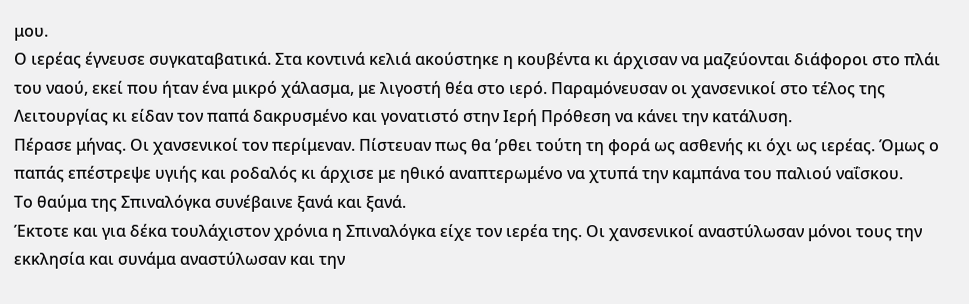μου.
Ο ιερέας έγνευσε συγκαταβατικά. Στα κοντινά κελιά ακούστηκε η κουβέντα κι άρχισαν να μαζεύονται διάφοροι στο πλάι του ναού, εκεί που ήταν ένα μικρό χάλασμα, με λιγοστή θέα στο ιερό. Παραμόνευσαν οι χανσενικοί στο τέλος της Λειτουργίας κι είδαν τον παπά δακρυσμένο και γονατιστό στην Ιερή Πρόθεση να κάνει την κατάλυση.
Πέρασε μήνας. Οι χανσενικοί τον περίμεναν. Πίστευαν πως θα ’ρθει τούτη τη φορά ως ασθενής κι όχι ως ιερέας. Όμως ο παπάς επέστρεψε υγιής και ροδαλός κι άρχισε με ηθικό αναπτερωμένο να χτυπά την καμπάνα του παλιού ναΐσκου.
Το θαύμα της Σπιναλόγκα συνέβαινε ξανά και ξανά.
Έκτοτε και για δέκα τουλάχιστον χρόνια η Σπιναλόγκα είχε τον ιερέα της. Οι χανσενικοί αναστύλωσαν μόνοι τους την εκκλησία και συνάμα αναστύλωσαν και την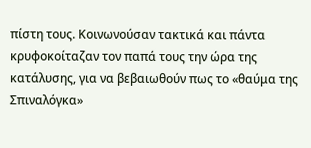πίστη τους. Κοινωνούσαν τακτικά και πάντα κρυφοκοίταζαν τον παπά τους την ώρα της κατάλυσης, για να βεβαιωθούν πως το «θαύμα της Σπιναλόγκα»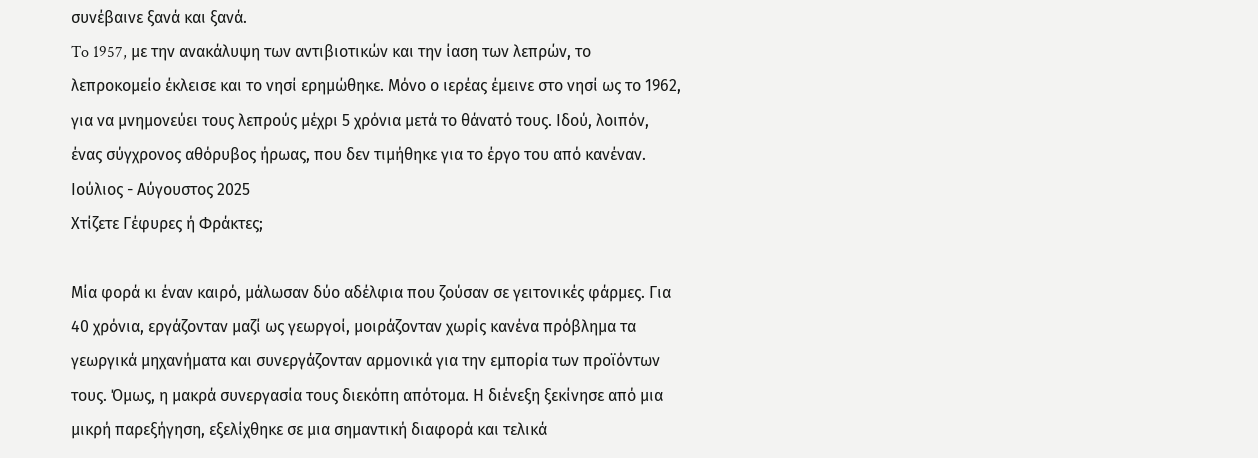συνέβαινε ξανά και ξανά.
To 1957, με την ανακάλυψη των αντιβιοτικών και την ίαση των λεπρών, το λεπροκομείο έκλεισε και το νησί ερημώθηκε. Μόνο ο ιερέας έμεινε στο νησί ως το 1962, για να μνημονεύει τους λεπρούς μέχρι 5 χρόνια μετά το θάνατό τους. Ιδού, λοιπόν, ένας σύγχρονος αθόρυβος ήρωας, που δεν τιμήθηκε για το έργο του από κανέναν.
Ιούλιος - Αύγουστος 2025
Χτίζετε Γέφυρες ή Φράκτες;

Μία φορά κι έναν καιρό, μάλωσαν δύο αδέλφια που ζούσαν σε γειτονικές φάρμες. Για 40 χρόνια, εργάζονταν μαζί ως γεωργοί, μοιράζονταν χωρίς κανένα πρόβλημα τα γεωργικά μηχανήματα και συνεργάζονταν αρμονικά για την εμπορία των προϊόντων τους. Όμως, η μακρά συνεργασία τους διεκόπη απότομα. Η διένεξη ξεκίνησε από μια μικρή παρεξήγηση, εξελίχθηκε σε μια σημαντική διαφορά και τελικά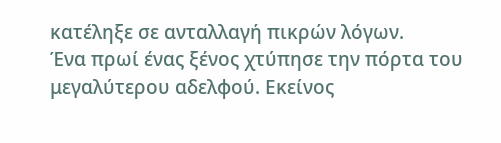κατέληξε σε ανταλλαγή πικρών λόγων.
Ένα πρωί ένας ξένος χτύπησε την πόρτα του μεγαλύτερου αδελφού. Εκείνος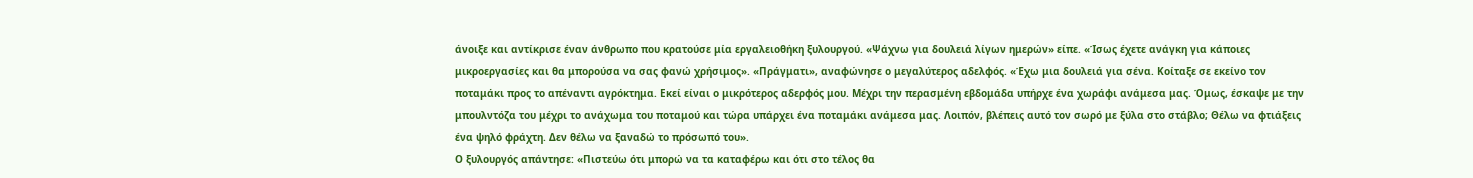άνοιξε και αντίκρισε έναν άνθρωπο που κρατούσε μία εργαλειοθήκη ξυλουργού. «Ψάχνω για δουλειά λίγων ημερών» είπε. «Ίσως έχετε ανάγκη για κάποιες μικροεργασίες και θα μπορούσα να σας φανώ χρήσιμος». «Πράγματι», αναφώνησε ο μεγαλύτερος αδελφός. «Έχω μια δουλειά για σένα. Κοίταξε σε εκείνο τον ποταμάκι προς το απέναντι αγρόκτημα. Εκεί είναι ο μικρότερος αδερφός μου. Μέχρι την περασμένη εβδομάδα υπήρχε ένα χωράφι ανάμεσα μας. Όμως, έσκαψε με την μπουλντόζα του μέχρι το ανάχωμα του ποταμού και τώρα υπάρχει ένα ποταμάκι ανάμεσα μας. Λοιπόν, βλέπεις αυτό τον σωρό με ξύλα στο στάβλο; Θέλω να φτιάξεις ένα ψηλό φράχτη. Δεν θέλω να ξαναδώ το πρόσωπό του».
Ο ξυλουργός απάντησε: «Πιστεύω ότι μπορώ να τα καταφέρω και ότι στο τέλος θα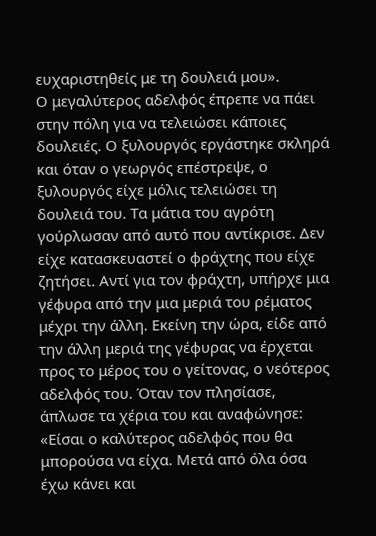ευχαριστηθείς με τη δουλειά μου».
Ο μεγαλύτερος αδελφός έπρεπε να πάει στην πόλη για να τελειώσει κάποιες δουλειές. Ο ξυλουργός εργάστηκε σκληρά και όταν ο γεωργός επέστρεψε, ο ξυλουργός είχε μόλις τελειώσει τη δουλειά του. Τα μάτια του αγρότη γούρλωσαν από αυτό που αντίκρισε. Δεν είχε κατασκευαστεί ο φράχτης που είχε ζητήσει. Αντί για τον φράχτη, υπήρχε μια γέφυρα από την μια μεριά του ρέματος μέχρι την άλλη. Εκείνη την ώρα, είδε από την άλλη μεριά της γέφυρας να έρχεται προς το μέρος του ο γείτονας, ο νεότερος αδελφός του. Όταν τον πλησίασε, άπλωσε τα χέρια του και αναφώνησε: «Είσαι ο καλύτερος αδελφός που θα μπορούσα να είχα. Μετά από όλα όσα έχω κάνει και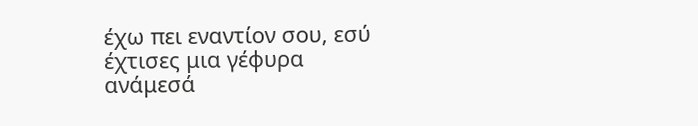έχω πει εναντίον σου, εσύ έχτισες μια γέφυρα ανάμεσά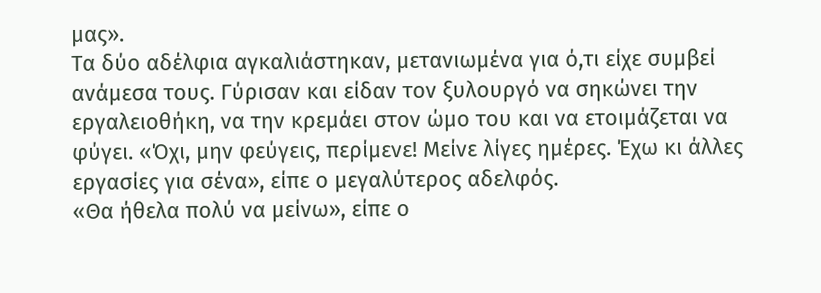μας».
Τα δύο αδέλφια αγκαλιάστηκαν, μετανιωμένα για ό,τι είχε συμβεί ανάμεσα τους. Γύρισαν και είδαν τον ξυλουργό να σηκώνει την εργαλειοθήκη, να την κρεμάει στον ώμο του και να ετοιμάζεται να φύγει. «Όχι, μην φεύγεις, περίμενε! Μείνε λίγες ημέρες. Έχω κι άλλες εργασίες για σένα», είπε ο μεγαλύτερος αδελφός.
«Θα ήθελα πολύ να μείνω», είπε ο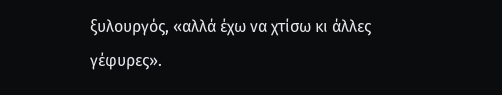ξυλουργός, «αλλά έχω να χτίσω κι άλλες γέφυρες».